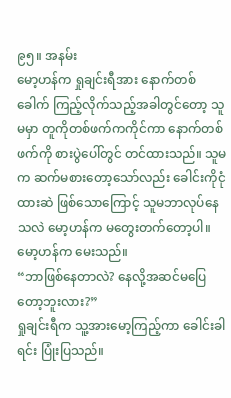၉၅။ အနမ်း
မော့ဟန်က ရှုချင်းရီအား နောက်တစ်ခေါက် ကြည့်လိုက်သည့်အခါတွင်တော့ သူမမှာ တူကိုတစ်ဖက်ကကိုင်ကာ နောက်တစ်ဖက်ကို စားပွဲပေါ်တွင် တင်ထားသည်။ သူမက ဆက်မစားတော့သော်လည်း ခေါင်းကိုငုံထားဆဲ ဖြစ်သောကြောင့် သူမဘာလုပ်နေသလဲ မော့ဟန်က မတွေးတက်တော့ပါ။
မော့ဟန်က မေးသည်။
“ဘာဖြစ်နေတာလဲ? နေလို့အဆင်မပြေတော့ဘူးလား?”
ရှုချင်းရီက သူ့အားမော့ကြည့်ကာ ခေါင်းခါရင်း ပြုံးပြသည်။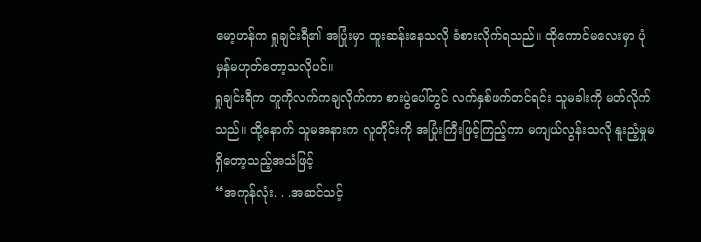မော့ဟန်က ရှုချင်းရီ၏ အပြုံးမှာ ထူးဆန်းနေသလို ခံစားလိုက်ရသည်။ ထိုကောင်မလေးမှာ ပုံမှန်မဟုတ်တော့သလိုပင်။
ရှုချင်းရီက တူကိုလက်ကချလိုက်ကာ စားပွဲပေါ်တွင် လက်နှစ်ဖက်တင်ရင်း သူမခါးကို မတ်လိုက်သည်။ ထို့နောက် သူမအနားက လူတိုင်းကို အပြုံးကြီးဖြင့်ကြည့်ကာ မကျယ်လွန်းသလို နူးညံ့မှုမရှိတော့သည့်အသံဖြင့်
“အကုန်လုံး. . .အဆင်သင့်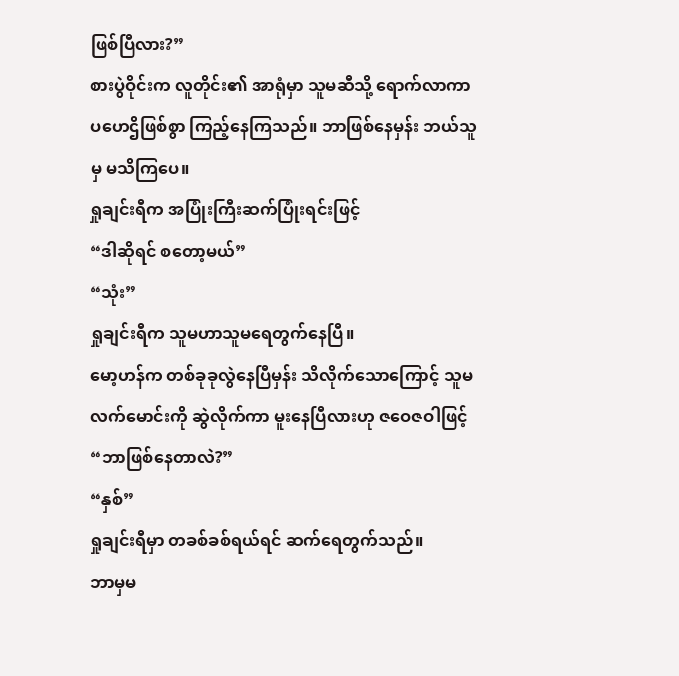ဖြစ်ပြီလား?”
စားပွဲဝိုင်းက လူတိုင်း၏ အာရုံမှာ သူမဆီသို့ ရောက်လာကာ ပဟေဌိဖြစ်စွာ ကြည့်နေကြသည်။ ဘာဖြစ်နေမှန်း ဘယ်သူမှ မသိကြပေ။
ရှုချင်းရီက အပြုံးကြီးဆက်ပြုံးရင်းဖြင့်
“ဒါဆိုရင် စတော့မယ်”
“သုံး”
ရှုချင်းရီက သူမဟာသူမရေတွက်နေပြီ။
မော့ဟန်က တစ်ခုခုလွဲနေပြီမှန်း သိလိုက်သောကြောင့် သူမလက်မောင်းကို ဆွဲလိုက်ကာ မူးနေပြီလားဟု ဇဝေဇဝါဖြင့်
“ဘာဖြစ်နေတာလဲ?”
“နှစ်”
ရှုချင်းရီမှာ တခစ်ခစ်ရယ်ရင် ဆက်ရေတွက်သည်။
ဘာမှမ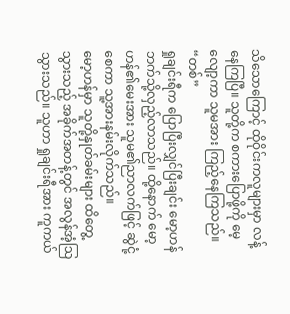သိသောကြောင့် ထိုဝိုင်းကလူများမှာ လန့်နေကြပြီ။ သူတို့က စကားပြောဖို့ကို မေ့လျော့ကာ သူမအား ကြည့်နေကြသည်။
“တစ်”
ရှုချင်းရီက ပြောပြီးလျှင်ပြီးချင်း မော့ဟန်ဘက်သို့လှည့်လာသည်။ ထို့နောက် မော့ဟန်၏မေးအား သူမ၏ညာလက်ဖြင့် ဆွဲငုံ့စေကာ သူ့အားနမ်းလိုက်သည်။
မော့ဟန်မှာ သူတို့နှုတ်ခမ်းများ ထိတွေ့သွားသည့် အခိုက်အတန့်တွင် အလွန်အံ့သြသွားသည်။ သူဟာ ရှုချင်းရီအား ကူကယ်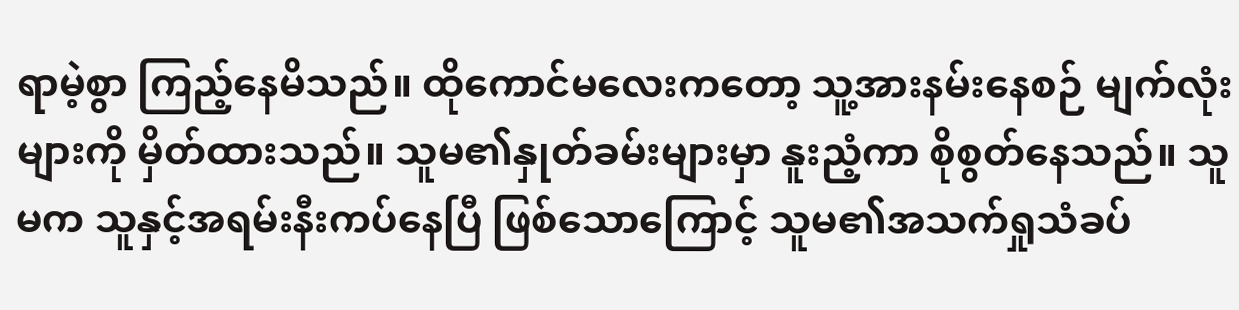ရာမဲ့စွာ ကြည့်နေမိသည်။ ထိုကောင်မလေးကတော့ သူ့အားနမ်းနေစဉ် မျက်လုံးများကို မှိတ်ထားသည်။ သူမ၏နှုတ်ခမ်းများမှာ နူးညံ့ကာ စိုစွတ်နေသည်။ သူမက သူနှင့်အရမ်းနီးကပ်နေပြီ ဖြစ်သောကြောင့် သူမ၏အသက်ရှုသံခပ်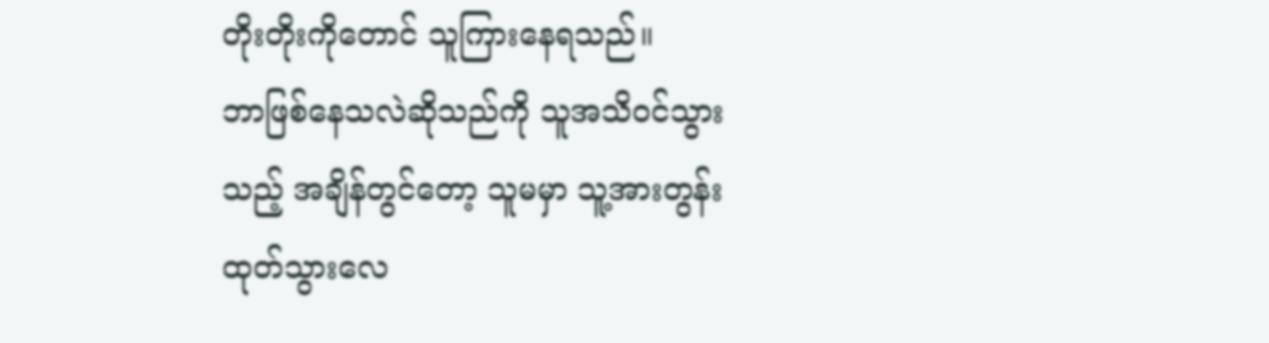တိုးတိုးကိုတောင် သူကြားနေရသည်။
ဘာဖြစ်နေသလဲဆိုသည်ကို သူအသိဝင်သွားသည့် အချိန်တွင်တော့ သူမမှာ သူ့အားတွန်းထုတ်သွားလေ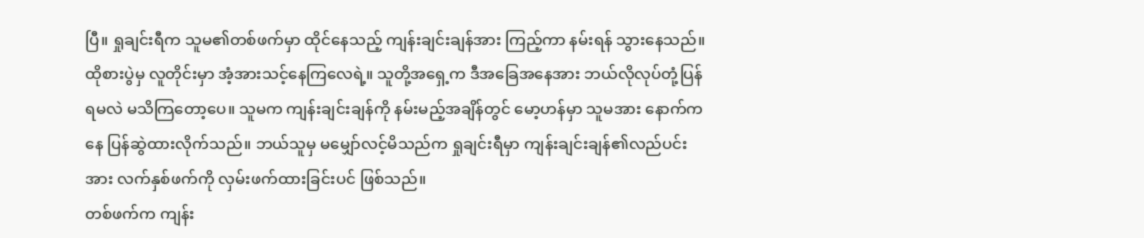ပြီ။ ရှုချင်းရီက သူမ၏တစ်ဖက်မှာ ထိုင်နေသည့် ကျန်းချင်းချန်အား ကြည့်ကာ နမ်းရန် သွားနေသည်။
ထိုစားပွဲမှ လူတိုင်းမှာ အံ့အားသင့်နေကြလေရဲ့။ သူတို့အရှေ့က ဒီအခြေအနေအား ဘယ်လိုလုပ်တုံ့ပြန်ရမလဲ မသိကြတော့ပေ။ သူမက ကျန်းချင်းချန်ကို နမ်းမည့်အချိန်တွင် မော့ဟန်မှာ သူမအား နောက်ကနေ ပြန်ဆွဲထားလိုက်သည်။ ဘယ်သူမှ မမျှော်လင့်မိသည်က ရှုချင်းရီမှာ ကျန်းချင်းချန်၏လည်ပင်းအား လက်နှစ်ဖက်ကို လှမ်းဖက်ထားခြင်းပင် ဖြစ်သည်။
တစ်ဖက်က ကျန်း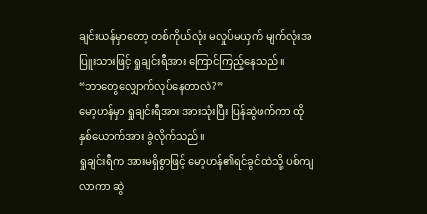ချင်းယန်မှာတော့ တစ်ကိုယ်လုံး မလှုပ်မယှက် မျက်လုံးအပြူးသားဖြင့် ရှုချင်းရီအား ကြောင်ကြည့်နေသည်။
“ဘာတွေလျှောက်လုပ်နေတာလဲ?”
မော့ဟန်မှာ ရှုချင်းရီအား အားသုံးပြီး ပြန်ဆွဲဖက်ကာ ထိုနှစ်ယောက်အား ခွဲလိုက်သည်။
ရှုချင်းရီက အားမရှိစွာဖြင့် မော့ဟန်၏ရင်ခွင်ထဲသို့ ပစ်ကျလာကာ ဆွဲ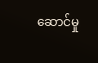ဆောင်မှု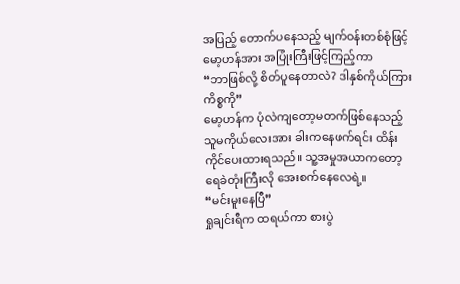အပြည့် တောက်ပနေသည့် မျက်ဝန်းတစ်စုံဖြင့် မော့ဟန်အား အပြုံးကြီးဖြင့်ကြည့်ကာ
“ဘာဖြစ်လို့ စိတ်ပူနေတာလဲ? ဒါနှစ်ကိုယ်ကြားကိစ္စကို”
မော့ဟန်က ပုံလဲကျတော့မတက်ဖြစ်နေသည့် သူမကိုယ်လေးအား ခါးကနေဖက်ရင်း ထိန်းကိုင်ပေးထားရသည်။ သူ့အမှုအယာကတော့ ရေခဲတုံးကြီးလို အေးစက်နေလေရဲ့။
“မင်းမူးနေပြီ”
ရှုချင်းရီက ထရယ်ကာ စားပွဲ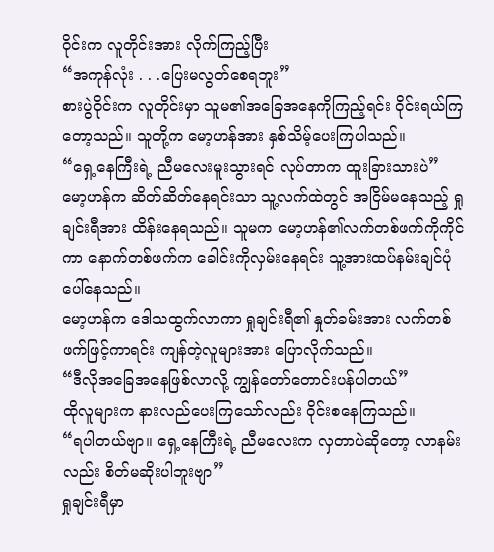ဝိုင်းက လူတိုင်းအား လိုက်ကြည့်ပြီး
“အကုန်လုံး . . .ပြေးမလွတ်စေရဘူး”
စားပွဲဝိုင်းက လူတိုင်းမှာ သူမ၏အခြေအနေကိုကြည့်ရင်း ဝိုင်းရယ်ကြတော့သည်။ သူတို့က မော့ဟန်အား နှစ်သိမ့်ပေးကြပါသည်။
“ရှေ့နေကြီးရဲ့ ညီမလေးမူးသွားရင် လုပ်တာက ထူးခြားသားပဲ”
မော့ဟန်က ဆိတ်ဆိတ်နေရင်းသာ သူ့လက်ထဲတွင် အငြိမ်မနေသည့် ရှုချင်းရီအား ထိန်းနေရသည်။ သူမက မော့ဟန်၏လက်တစ်ဖက်ကိုကိုင်ကာ နောက်တစ်ဖက်က ခေါင်းကိုလှမ်းနေရင်း သူ့အားထပ်နမ်းချင်ပုံပေါ်နေသည်။
မော့ဟန်က ဒေါသထွက်လာကာ ရှုချင်းရီ၏ နှုတ်ခမ်းအား လက်တစ်ဖက်ဖြင့်ကာရင်း ကျန်တဲ့လူများအား ပြောလိုက်သည်။
“ဒီလိုအခြေအနေဖြစ်လာလို့ ကျွန်တော်တောင်းပန်ပါတယ်”
ထိုလူများက နားလည်ပေးကြသော်လည်း ဝိုင်းစနေကြသည်။
“ရပါတယ်ဗျာ။ ရှေ့နေကြီးရဲ့ ညီမလေးက လှတာပဲဆိုတော့ လာနမ်းလည်း စိတ်မဆိုးပါဘူးဗျာ”
ရှုချင်းရီမှာ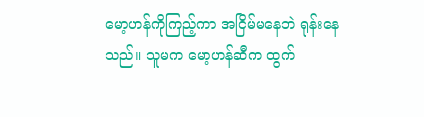မော့ဟန်ကိုကြည့်ကာ အငြိမ်မနေဘဲ ရုန်းနေသည်။ သူမက မော့ဟန်ဆီက ထွက်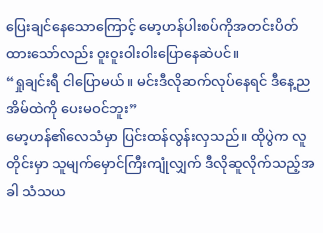ပြေးချင်နေသောကြောင့် မော့ဟန်ပါးစပ်ကိုအတင်းပိတ်ထားသော်လည်း ဝူးဝူးဝါးဝါးပြောနေဆဲပင်။
“ရှုချင်းရီ ငါပြောမယ်။ မင်းဒီလိုဆက်လုပ်နေရင် ဒီနေ့ည အိမ်ထဲကို ပေးမဝင်ဘူး”
မော့ဟန်၏လေသံမှာ ပြင်းထန်လွန်းလှသည်။ ထိုပွဲက လူတိုင်းမှာ သူမျက်မှောင်ကြီးကျုံလျှက် ဒီလိုဆူလိုက်သည့်အခါ သံသယ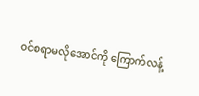ဝင်စရာမလိုအောင်ကို ကြောက်လန့်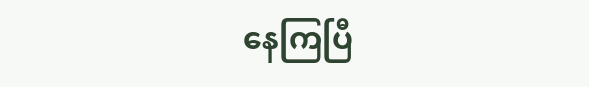နေကြပြီ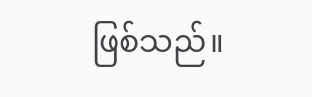ဖြစ်သည်။